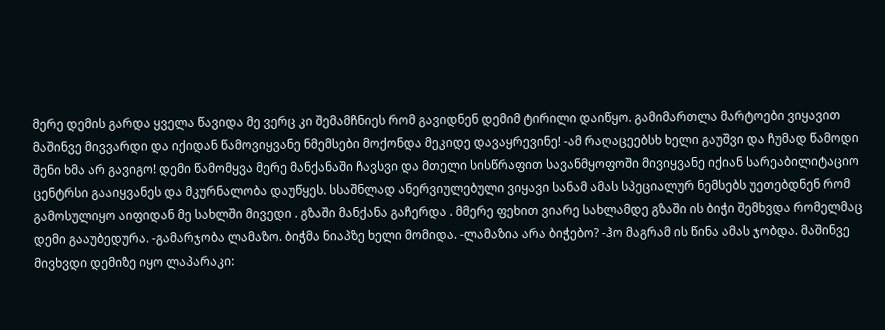მერე დემის გარდა ყველა წავიდა მე ვერც კი შემამჩნიეს რომ გავიდნენ დემიმ ტირილი დაიწყო. გამიმართლა მარტოები ვიყავით მაშინვე მივვარდი და იქიდან წამოვიყვანე ნმემსები მოქონდა მეკიდე დავაყრევინე! -ამ რაღაცეებსხ ხელი გაუშვი და ჩუმად წამოდი შენი ხმა არ გავიგო! დემი წამომყვა მერე მანქანაში ჩავსვი და მთელი სისწრაფით სავანმყოფოში მივიყვანე იქიან სარეაბილიტაციო ცენტრსი გააიყვანეს და მკურნალობა დაუწყეს. სსაშნლად ანერვიულებული ვიყავი სანამ ამას სპეციალურ ნემსებს უეთებდნენ რომ გამოსულიყო აიფიდან მე სახლში მივედი . გზაში მანქანა გაჩერდა . მმერე ფეხით ვიარე სახლამდე გზაში ის ბიჭი შემხვდა რომელმაც დემი გააუბედურა. -გამარჯობა ლამაზო. ბიჭმა ნიაპზე ხელი მომიდა. -ლამაზია არა ბიჭებო? -ჰო მაგრამ ის წინა ამას ჯობდა. მაშინვე მივხვდი დემიზე იყო ლაპარაკი: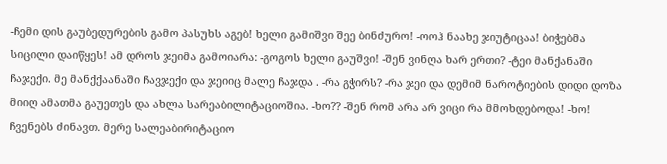-ჩემი დის გაუბედურების გამო პასუხს აგებ! ხელი გამიშვი შეე ბინძურო! -ოოჰ ნაახე ჯიუტიცაა! ბიჭებმა სიცილი დაიწყეს! ამ დროს ჯეიმა გამოიარა: -გოგოს ხელი გაუშვი! -შენ ვინღა ხარ ერთი? -ტეი მანქანაში ჩაჯექი. მე მანქქაანაში ჩავჯექი და ჯეიიც მალე ჩაჯდა . -რა გჭირს? -რა ჯეი და დემიმ ნაროტიების დიდი დოზა მიიღ ამათმა გაუეთეს და ახლა სარეაბილიტაციოშია. -ხო?? -შენ რომ არა არ ვიცი რა მმოხდებოდა! -ხო! ჩვენებს ძინავთ. მერე სალეაბირიტაციო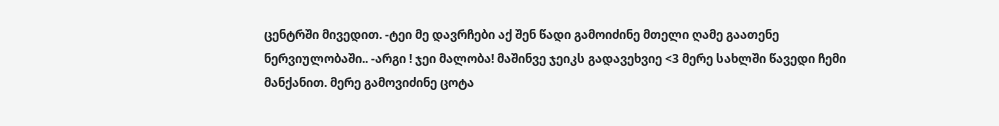ცენტრში მივედით. -ტეი მე დავრჩები აქ შენ წადი გამოიძინე მთელი ღამე გაათენე ნერვიულობაში.. -არგი ! ჯეი მალობა! მაშინვე ჯეიკს გადავეხვიე <3 მერე სახლში წავედი ჩემი მანქანით. მერე გამოვიძინე ცოტა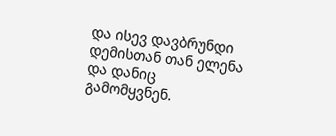და ისევ დავბრუნდი დემისთან თან ელენა და დანიც გამომყვნენ.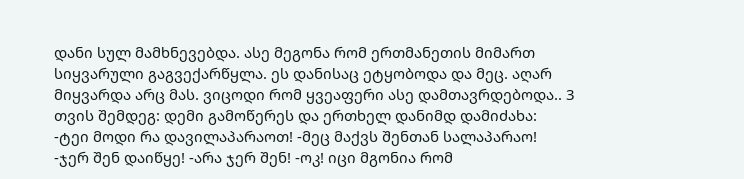დანი სულ მამხნევებდა. ასე მეგონა რომ ერთმანეთის მიმართ სიყვარული გაგვექარწყლა. ეს დანისაც ეტყობოდა და მეც. აღარ მიყვარდა არც მას. ვიცოდი რომ ყვეაფერი ასე დამთავრდებოდა.. 3 თვის შემდეგ: დემი გამოწერეს და ერთხელ დანიმდ დამიძახა: -ტეი მოდი რა დავილაპარაოთ! -მეც მაქვს შენთან სალაპარაო! -ჯერ შენ დაიწყე! -არა ჯერ შენ! -ოკ! იცი მგონია რომ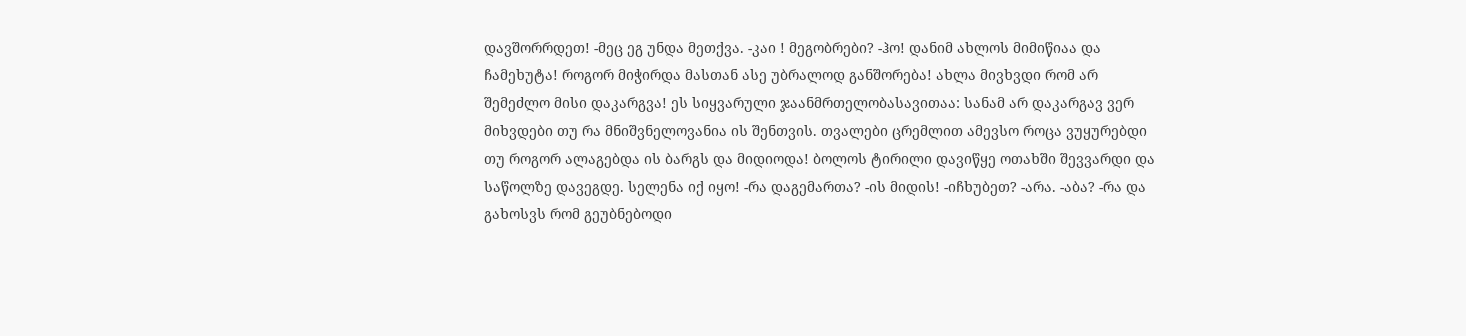დავშორრდეთ! -მეც ეგ უნდა მეთქვა. -კაი ! მეგობრები? -ჰო! დანიმ ახლოს მიმიწიაა და ჩამეხუტა! როგორ მიჭირდა მასთან ასე უბრალოდ განშორება! ახლა მივხვდი რომ არ შემეძლო მისი დაკარგვა! ეს სიყვარული ჯაანმრთელობასავითაა: სანამ არ დაკარგავ ვერ მიხვდები თუ რა მნიშვნელოვანია ის შენთვის. თვალები ცრემლით ამევსო როცა ვუყურებდი თუ როგორ ალაგებდა ის ბარგს და მიდიოდა! ბოლოს ტირილი დავიწყე ოთახში შევვარდი და საწოლზე დავეგდე. სელენა იქ იყო! -რა დაგემართა? -ის მიდის! -იჩხუბეთ? -არა. -აბა? -რა და გახოსვს რომ გეუბნებოდი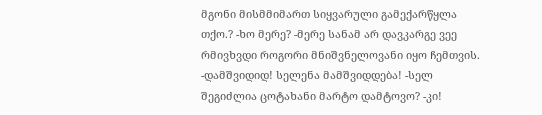მგონი მისმმიმართ სიყვარული გამექარწყლა თქო.? -ხო მერე? -მერე სანამ არ დავკარგე ვეე რმივხვდი როგორი მნიშვნელოვანი იყო ჩემთვის. -დამშვიდიდ! სელენა მამშვიდდება! -სელ შეგიძლია ცოტახანი მარტო დამტოვო? -კი!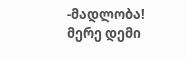-მადლობა! მერე დემი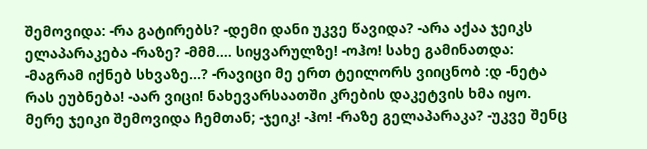შემოვიდა: -რა გატირებს? -დემი დანი უკვე წავიდა? -არა აქაა ჯეიკს ელაპარაკება -რაზე? -მმმ.... სიყვარულზე! -ოჰო! სახე გამინათდა: -მაგრამ იქნებ სხვაზე...? -რავიცი მე ერთ ტეილორს ვიიცნობ :დ -ნეტა რას ეუბნება! -აარ ვიცი! ნახევარსაათში კრების დაკეტვის ხმა იყო. მერე ჯეიკი შემოვიდა ჩემთან; -ჯეიკ! -ჰო! -რაზე გელაპარაკა? -უკვე შენც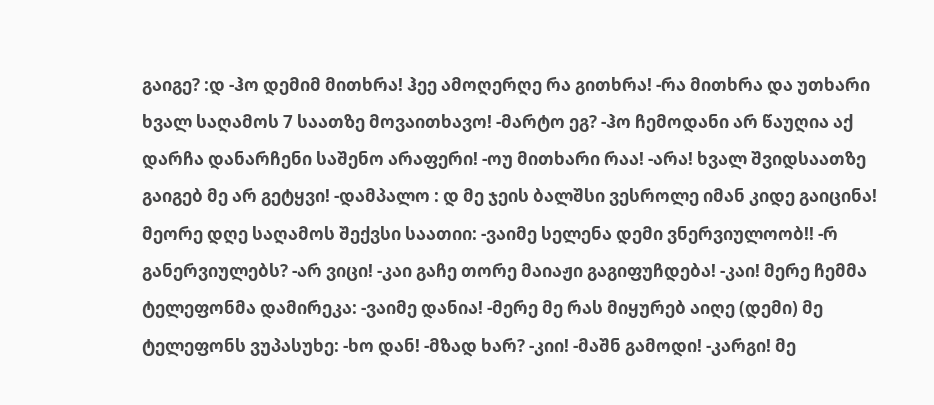გაიგე? :დ -ჰო დემიმ მითხრა! ჰეე ამოღერღე რა გითხრა! -რა მითხრა და უთხარი ხვალ საღამოს 7 საათზე მოვაითხავო! -მარტო ეგ? -ჰო ჩემოდანი არ წაუღია აქ დარჩა დანარჩენი საშენო არაფერი! -ოუ მითხარი რაა! -არა! ხვალ შვიდსაათზე გაიგებ მე არ გეტყვი! -დამპალო : დ მე ჯეის ბალშსი ვესროლე იმან კიდე გაიცინა! მეორე დღე საღამოს შექვსი საათიი: -ვაიმე სელენა დემი ვნერვიულოობ!! -რ განერვიულებს? -არ ვიცი! -კაი გაჩე თორე მაიაჟი გაგიფუჩდება! -კაი! მერე ჩემმა ტელეფონმა დამირეკა: -ვაიმე დანია! -მერე მე რას მიყურებ აიღე (დემი) მე ტელეფონს ვუპასუხე: -ხო დან! -მზად ხარ? -კიი! -მაშნ გამოდი! -კარგი! მე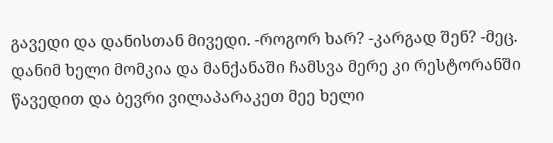გავედი და დანისთან მივედი. -როგორ ხარ? -კარგად შენ? -მეც. დანიმ ხელი მომკია და მანქანაში ჩამსვა მერე კი რესტორანში წავედით და ბევრი ვილაპარაკეთ მეე ხელი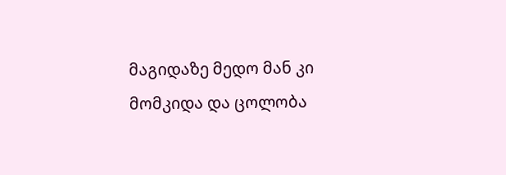მაგიდაზე მედო მან კი მომკიდა და ცოლობა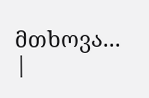მთხოვა...
|